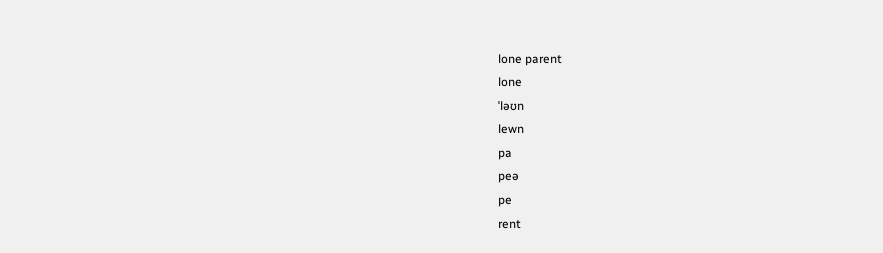lone parent
lone
ˈləʊn
lewn
pa
peə
pe
rent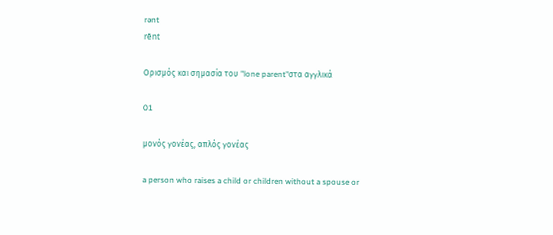rənt
rēnt

Ορισμός και σημασία του "lone parent"στα αγγλικά

01

μονός γονέας, απλός γονέας

a person who raises a child or children without a spouse or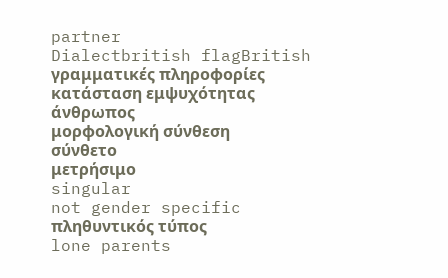partner
Dialectbritish flagBritish
γραμματικές πληροφορίες
κατάσταση εμψυχότητας
άνθρωπος
μορφολογική σύνθεση
σύνθετο
μετρήσιμο
singular
not gender specific
πληθυντικός τύπος
lone parents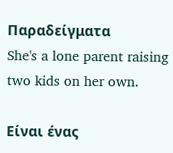Παραδείγματα
She's a lone parent raising two kids on her own.

Είναι ένας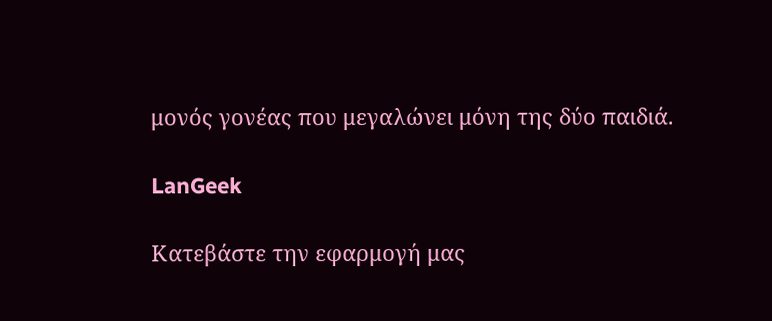μονός γονέας που μεγαλώνει μόνη της δύο παιδιά.

LanGeek

Κατεβάστε την εφαρμογή μας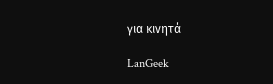για κινητά

LanGeek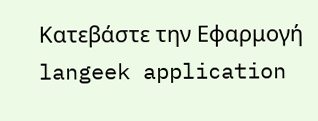Κατεβάστε την Εφαρμογή
langeek application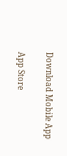Download Mobile App

App Store